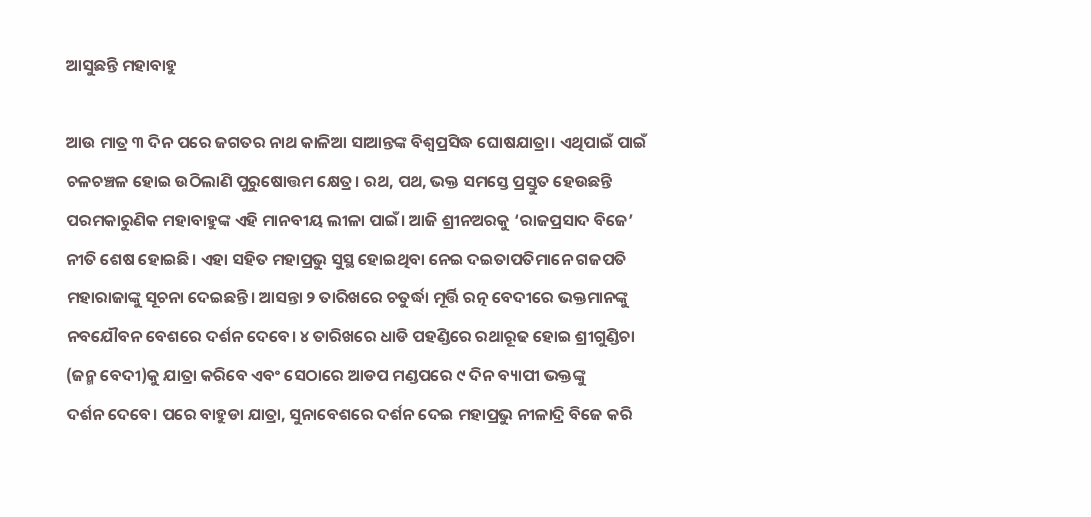ଆସୁଛନ୍ତି ମହାବାହୁ

ଆଉ ମାତ୍ର ୩ ଦିନ ପରେ ଜଗତର ନାଥ କାଳିଆ ସାଆନ୍ତଙ୍କ ବିଶ୍ବପ୍ରସିଦ୍ଧ ଘୋଷଯାତ୍ରା। ଏଥିପାଇଁ ପାଇଁ ଚଳଚଞ୍ଚଳ ହୋଇ ଉଠିଲାଣି ପୁରୁଷୋତ୍ତମ କ୍ଷେତ୍ର। ରଥ, ପଥ, ଭକ୍ତ ସମସ୍ତେ ପ୍ରସ୍ତୁତ ହେଉଛନ୍ତି ପରମକାରୁଣିକ ମହାବାହୁଙ୍କ ଏହି ମାନବୀୟ ଲୀଳା ପାଇଁ। ଆଜି ଶ୍ରୀନଅରକୁ ‘ରାଜପ୍ରସାଦ ବିଜେ’ ନୀତି ଶେଷ ହୋଇଛି। ଏହା ସହିତ ମହାପ୍ରଭୁ ସୁସ୍ଥ ହୋଇଥିବା ନେଇ ଦଇତାପତିମାନେ ଗଜପତି ମହାରାଜାଙ୍କୁ ସୂଚନା ଦେଇଛନ୍ତି। ଆସନ୍ତା ୨ ତାରିଖରେ ଚତୁର୍ଦ୍ଧା ମୂର୍ତ୍ତି ରତ୍ନ ବେଦୀରେ ଭକ୍ତମାନଙ୍କୁ ନବଯୌବନ ବେଶରେ ଦର୍ଶନ ଦେବେ। ୪ ତାରିଖ‌ରେ ଧାଡି ପହଣ୍ଡିରେ ରଥାରୂଢ ହୋଇ ଶ୍ରୀଗୁଣ୍ଡିଚା (ଜନ୍ମ ବେଦୀ)କୁ ଯାତ୍ରା କରିବେ ଏବଂ ‌ସେଠାରେ ଆଡପ ମଣ୍ଡପରେ ୯ ଦିନ ବ୍ୟାପୀ ଭକ୍ତଙ୍କୁ ଦର୍ଶନ ‌ଦେବେ। ପରେ ବାହୁଡା ଯାତ୍ରା, ସୁନାବେଶରେ ଦର୍ଶନ ଦେଇ ମହାପ୍ରଭୁ ନୀଳାଦ୍ରି ବିଜେ କରି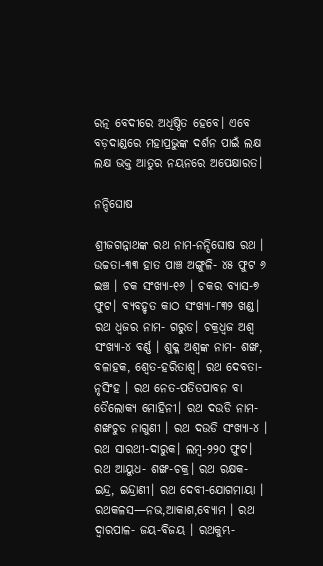ରତ୍ନ ବେଦୀରେ ଅଧିଷ୍ଠିତ ହେବେ। ଏବେ ବଡ଼ଦାଣ୍ଡରେ ମହାପ୍ରଭୁଙ୍କ ଦର୍ଶନ ପାଇଁ ଲକ୍ଷ ଲକ୍ଷ ଭକ୍ତ ଆତୁର ନୟନରେ ଅପେକ୍ଷାରତ।

ନନ୍ଦିଘୋଷ

ଶ୍ରୀଜଗନ୍ନାଥଙ୍କ ରଥ ନାମ-ନନ୍ଦିଘୋଷ ରଥ । ଉଚ୍ଚତା-୩୩ ହାତ ପାଞ୍ଚ ଅଙ୍ଗୁଳି- ୪୫ ଫୁଟ ୬ ଇଞ୍ଚ । ଚକ ସଂଖ୍ୟା-୧୬ । ଚକର ବ୍ୟାସ-୭ ଫୁଟ। ବ୍ୟବହୃତ କାଠ ସଂଖ୍ୟା-୮୩୨ ଖଣ୍ଡ। ରଥ ଧ୍ବଜର ନାମ- ଗରୁଡ। ଚକ୍ରଧ୍ବଜ ଅଶ୍ବ ସଂଖ୍ୟା-୪ ବର୍ଣ୍ଣ । ଶୁକ୍ଳ ଅଶ୍ବଙ୍କ ନାମ- ଶଙ୍ଖ, ବଳାହକ, ଶ୍ବେତ-ହରିତାଶ୍ବ। ରଥ ଦେବତା-ନୃସିଂହ । ରଥ ନେତ-ପତିତପାବନ ବା ତୈଲୋକ୍ୟ ମୋହିନୀ। ରଥ ଦଉଡି ନାମ- ଶଙ୍ଖଚୁଡ ନାଗୁଣୀ । ରଥ ଦଉଡି ସଂଖ୍ୟା-୪ । ରଥ ସାରଥୀ-ଦାରୁକ। ଲମ୍ବ-୨୨୦ ଫୁଟ। ରଥ ଆୟୁଧ- ଶଙ୍ଖ-ଚକ୍ର। ରଥ ରକ୍ଷକ- ଇନ୍ଦ୍ର, ଇନ୍ଦ୍ରାଣୀ। ରଥ ଦେବୀ-ଯୋଗମାୟା । ରଥକଳସ—ନଭ,ଆକାଶ,ବ୍ୟୋମ । ରଥ ଦ୍ବାରପାଳ- ଜୟ-ବିଜୟ । ରଥକୁମ୍ଭ-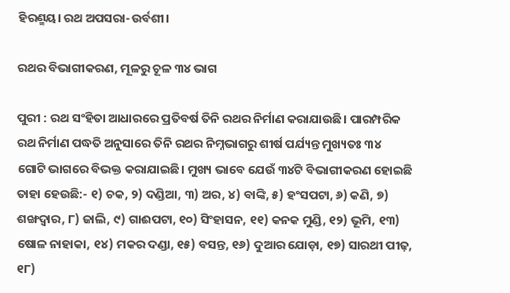ହିରଣ୍ମୟ। ରଥ ଅପସରା-ଉର୍ବଶୀ।

ରଥର ବିଭାଗୀକରଣ, ମୂଳରୁ ଚୂଳ ୩୪ ଭାଗ

ପୁରୀ : ରଥ ସଂହିତା ଆଧାରରେ ପ୍ରତିବର୍ଷ ତିନି ରଥର ନିର୍ମାଣ କରାଯାଉଛି। ପାରମ୍ପରିକ ରଥ ନିର୍ମାଣ ପଦ୍ଧତି ଅନୁସାରେ ତିନି ରଥର ନିମ୍ନଭାଗରୁ ଶୀର୍ଷ ପର୍ଯ୍ୟନ୍ତ ମୁଖ୍ୟତଃ ୩୪ ଗୋଟି ‌ଭାଗରେ ବିଭକ୍ତ କରାଯାଇଛି। ମୁଖ୍ୟ ଭାବେ ଯେଉଁ ୩୪ଟି ବିଭାଗୀକରଣ ହୋଇଛି ତାହା ହେଉଛି:- ୧) ଚକ, ୨) ଦଣ୍ଡିଆ, ୩) ଅର, ୪) ବାଙ୍କି, ୫) ହଂସପଟା, ୬) କଣି, ୭) ଶଙ୍ଖଦ୍ବାର, ୮) ଜାଲି, ୯) ଗାଈପଟା, ୧୦) ସିଂହାସନ, ୧୧) କନକ ମୁଣ୍ଡି, ୧୨) ଭୂମି, ୧୩) ଷୋଳ ନାହାକା, ୧୪) ମକର ଦଣ୍ଡା, ୧୫) ବସନ୍ତ, ୧୬) ଦୁଆର ଯୋଡ଼ା, ୧୭) ସାରଥୀ ପୀଢ଼, ୧୮)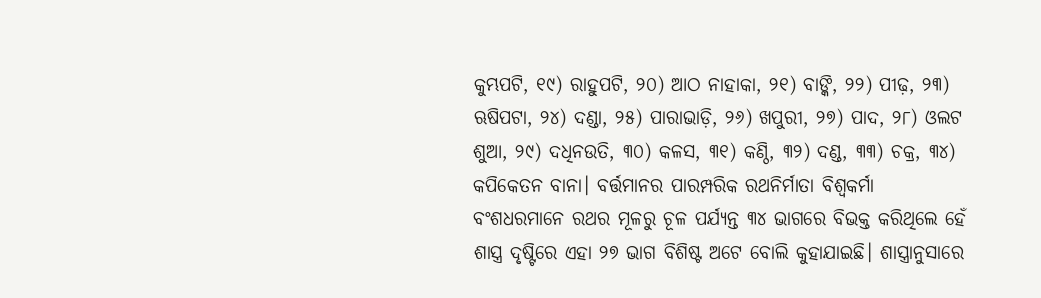କୁମ୍ଭପଟି, ୧୯) ରାହୁପଟି, ୨୦) ଆଠ ନାହାକା, ୨୧) ବାଙ୍କି, ୨୨) ପୀଢ଼, ୨୩) ଋଷିପଟା, ୨୪) ଦଣ୍ଡା, ୨୫) ପାରାଭାଡ଼ି, ୨୬) ଖପୁରୀ, ୨୭) ପାଦ, ୨୮) ଓଲଟ ଶୁଆ, ୨୯) ଦଧିନଉତି, ୩୦) କଳସ, ୩୧) କଣ୍ଠି, ୩୨) ଦଣ୍ଡ, ୩୩) ଚକ୍ର, ୩୪) କପିକେତନ ବାନା। ବର୍ତ୍ତମାନର ପାରମ୍ପରିକ ରଥନିର୍ମାତା ବିଶ୍ବକର୍ମା ବଂଶଧରମାନେ ରଥର ମୂଳରୁ ଚୂଳ ପର୍ଯ୍ୟନ୍ତ ୩୪ ଭାଗରେ ବିଭକ୍ତ କରିଥିଲେ ହେଁ ଶାସ୍ତ୍ର ଦୃଷ୍ଟିରେ ଏହା ୨୭ ଭାଗ ବିଶିଷ୍ଟ ଅଟେ ବୋଲି କୁହାଯାଇଛି। ଶାସ୍ତ୍ରାନୁସାରେ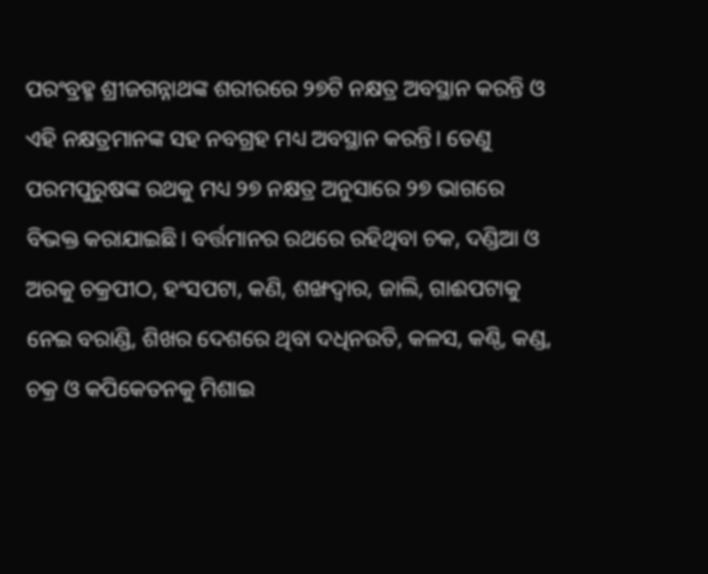ପରଂବ୍ରହ୍ମ ଶ୍ରୀଜଗନ୍ନାଥଙ୍କ ଶରୀରରେ ୨୭ଟି ନକ୍ଷତ୍ର ଅବସ୍ଥାନ କରନ୍ତି ଓ ଏହି ନକ୍ଷତ୍ରମାନଙ୍କ ସହ ନବଗ୍ରହ ମଧ୍ୟ ଅବସ୍ଥାନ କରନ୍ତି। ତେଣୁ ପରମପୁରୁଷଙ୍କ ରଥକୁ ମଧ୍ୟ ୨୭ ନକ୍ଷତ୍ର ଅନୁସାରେ ୨୭ ଭାଗରେ ବିଭକ୍ତ କରାଯାଇଛି। ବର୍ତ୍ତମାନର ରଥରେ ରହିଥିବା ଚକ, ଦଣ୍ଡିଆ ଓ ଅରକୁ ଚକ୍ରପୀଠ, ହଂସପଟା, କଣି, ଶଙ୍ଖଦ୍ବାର, ଜାଲି, ଗାଈପଟାକୁ ନେଇ ବରାଣ୍ଡି, ଶିଖର ଦେଶରେ ଥିବା ଦଧିନଉତି, କଳସ, କଣ୍ଠି, କଣ୍ଡ, ଚକ୍ର ଓ କପିକେତନକୁ ମିଶାଇ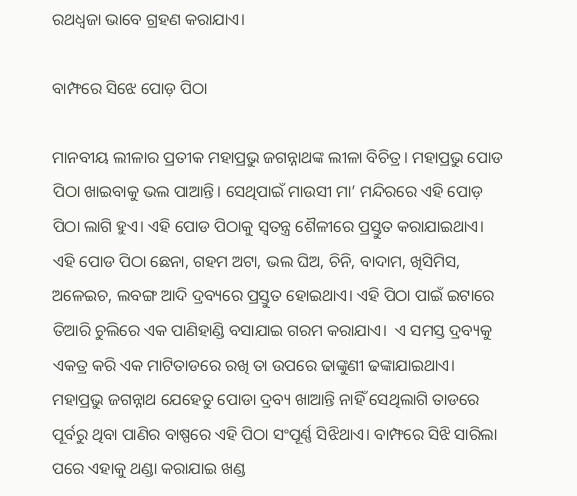ରଥଧ୍ବଜା ଭାବେ ଗ୍ରହଣ କରାଯାଏ।

ବାମ୍ଫରେ ସିଝେ ପୋଡ଼ ପିଠା

ମାନବୀୟ ଲୀଳାର ପ୍ରତୀକ ମହାପ୍ରଭୁ ଜଗନ୍ନାଥଙ୍କ ଲୀଳା ବିଚିତ୍ର। ମହାପ୍ରଭୁ ପୋଡ ପିଠା ଖାଇବାକୁ ଭଲ ପାଆନ୍ତି। ସେଥିପାଇଁ ମାଉସୀ ମ‌ା’ ମନ୍ଦିରରେ ଏହି ପୋଡ଼ ପିଠା ଲାଗି ହୁଏ। ଏହି ପୋଡ ପିଠାକୁ ସ୍ବତନ୍ତ୍ର ଶୈଳୀରେ ପ୍ରସ୍ତୁତ କରାଯାଇଥାଏ। ଏହି ପୋଡ ପିଠା ଛେନା, ଗହମ ଅଟା, ଭଲ ଘିଅ, ଚିନି, ବାଦାମ, ଖିସିମିସ, ଅଳେଇଚ, ଲବଙ୍ଗ ଆଦି ଦ୍ରବ୍ୟରେ ପ୍ରସ୍ତୁତ ହୋଇଥାଏ। ଏହି ପିଠା ପାଇଁ ଇଟାରେ ତିଆରି ଚୁଲିରେ ଏକ ପାଣିହାଣ୍ଡି ବସାଯାଇ ଗରମ କରାଯାଏ। ‌ ଏ ସମସ୍ତ ଦ୍ରବ୍ୟକୁ ଏକତ୍ର କରି ଏକ ମାଟିତାଡରେ ରଖି ତା ଉପରେ ଢାଙ୍କୁଣୀ ଢଙ୍କାଯାଇଥାଏ। ମହାପ୍ରଭୁ ଜଗନ୍ନ‌ାଥ ଯେହେତୁ ପୋଡା ଦ୍ରବ୍ୟ ଖାଆନ୍ତି ନାହିଁ ସେଥିଲାଗି ତାଡରେ ପୂର୍ବରୁ ଥିବା ପାଣିର ବାଷ୍ପ‌ରେ ଏହି ପିଠା ସଂପୂର୍ଣ୍ଣ ସିଝିଥାଏ। ବାମ୍ଫରେ ସିଝି ସାରିଲା ପରେ ଏହାକୁ ଥଣ୍ଡା କରାଯାଇ ଖଣ୍ଡ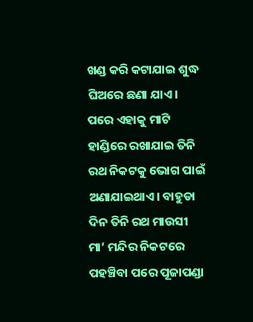ଖଣ୍ଡ କରି କଟାଯାଇ ଶୁଦ୍ଧ ଘିଅରେ ଛଣା ଯାଏ। ପରେ ଏହାକୁ ମାଟି ହାଣ୍ଡିରେ ରଖାଯାଇ ତିନି ରଥ ନିକଟକୁ ଭୋଗ ପାଇଁ ଅଣାଯାଇଥାଏ। ବାହୁଡା ଦିନ ତିନି ରଥ ମାଉସୀ ମା’ ମନ୍ଦିର ନିକଟରେ ପହଞ୍ଚିବା ପରେ ପୂଜାପଣ୍ଡା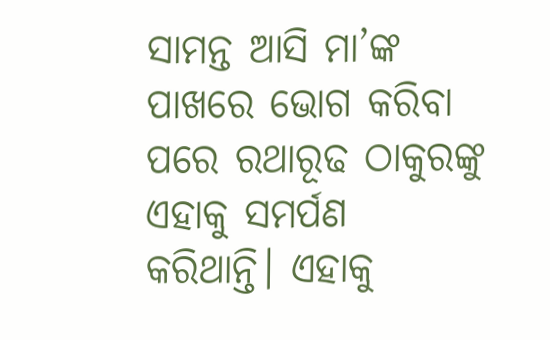ସାମନ୍ତ ଆସି ମା’ଙ୍କ ପାଖରେ ଭୋଗ କରିବା ପରେ ରଥାରୂଢ ଠାକୁରଙ୍କୁ ଏହାକୁ ସମର୍ପଣ କରିଥାନ୍ତି। ଏହାକୁ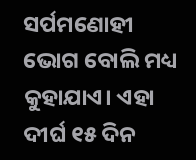ସର୍ପମଣୋହୀ ଭୋଗ ବୋଲି ମଧ୍ୟ କୁହାଯାଏ। ଏହା ଦୀର୍ଘ ୧୫ ଦିନ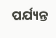ପର୍ଯ୍ୟନ୍ତ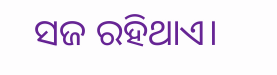ସଜ ରହିଥାଏ।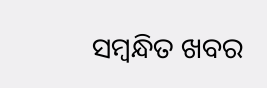ସମ୍ବନ୍ଧିତ ଖବର